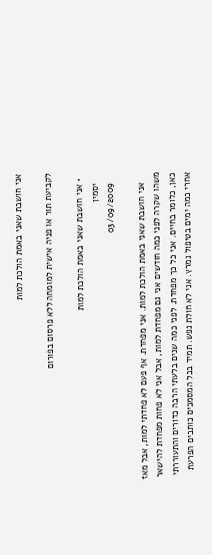אני חושבת שאני באמת הולכת למות

לקביעת תור או פניה אישית למומחה ללא פרסום בפורום

  • אני חושבת שאני באמת הולכת למות
    יסמין
    03/09/2009

    אני חושבת שאני באמת הולכת למות. אני מפחדת. אף פעם לא פחדתי למות, אבל מאז משהו שקרה לפני כמה חודשים אני גם מפחדת למות, אבל אני לא פחות מפחדת להישאר כאן, כלומר בחיים. אני כל כך מפחדת. לפני כמה שנים בלעתי הרבה כדורים והתעוררתי אחרי כמה ימים בטיפול נמרץ. אני לא חולת נפש. תמיד בכל המסמכים כותבים הפרעת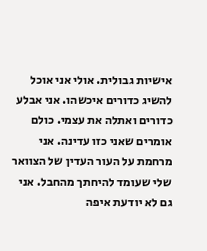אישיות גבולית. אולי אני אוכל להשיג כדורים איכשהו. אני אבלע כדורים ואתלה את עצמי. כולם אומרים שאני כזו עדינה. אני מרחמת על העור העדין של הצוואר שלי שעומד להיחתך מהחבל. אני גם לא יודעת איפה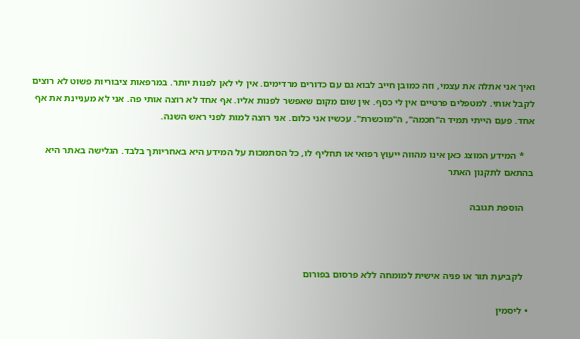ואיך אני אתלה את עצמי, וזה כמובן חייב לבוא גם עם כדורים מרדימים. אין לי לאן לפנות יותר. במרפאות ציבוריות פשוט לא רוצים לקבל אותי. למטפלים פרטיים אין לי כסף. אין שום מקום שאפשר לפנות אליו. אף אחד לא רוצה אותי פה. אני לא מעניינת את אף אחד. פעם הייתי תמיד ה"חכמה", ה"מוכשרת". עכשיו אני כלום. אני רוצה למות לפני ראש השנה.

    * המידע המוצג כאן אינו מהווה ייעוץ רפואי או תחליף לו, כל הסתמכות על המידע היא באחריותך בלבד. הגלישה באתר היא בהתאם לתקנון האתר

    הוספת תגובה



    לקביעת תור או פניה אישית למומחה ללא פרסום בפורום

  • ליסמין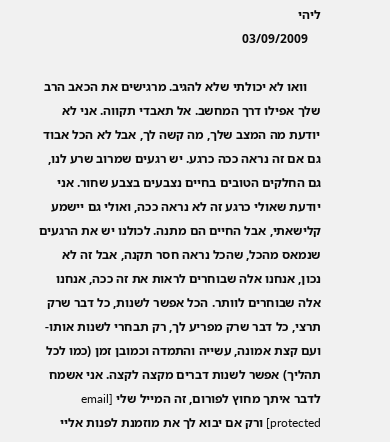ליהי
    03/09/2009

    וואו לא יכולתי שלא להגיב. מרגישים את הכאב הרב שלך אפילו דרך המחשב. אל תאבדי תקווה. אני לא יודעת מה המצב שלך, מה קשה לך, אבל לא הכל אבוד גם אם זה נראה ככה כרגע. יש רגעים שמרוב שרע לנו, גם החלקים הטובים בחיים נצבעים בצבע שחור. אני יודעת שאולי כרגע זה לא נראה ככה, ואולי גם יישמע קלישאתי, אבל החיים הם מתנה. לכולנו יש את הרגעים שנמאס מהכל, שהכל נראה חסר תקנה, אבל זה לא נכון, אנחנו אלה שבוחרים לראות את זה ככה, אנחנו אלה שבוחרים לוותר. הכל אפשר לשנות, כל דבר שרק תרצי, כל דבר שרק מפריע לך, רק תבחרי לשנות אותו- ועם קצת אמונה, עשייה והתמדה וכמובן זמן (כמו לכל תהליך) אפשר לשנות דברים מקצה לקצה. אני אשמח לדבר איתך מחוץ לפורום, זה המייל שלי [email protected] ורק אם יבוא לך את מוזמנת לפנות אליי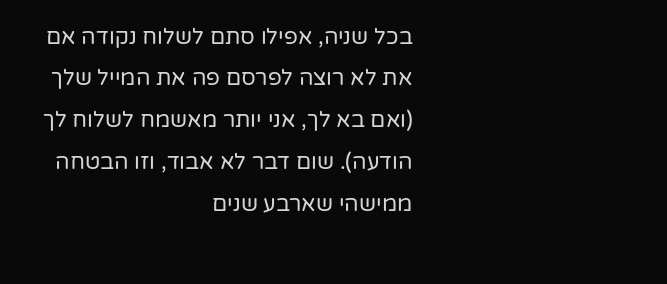בכל שניה, אפילו סתם לשלוח נקודה אם את לא רוצה לפרסם פה את המייל שלך (ואם בא לך, אני יותר מאשמח לשלוח לך הודעה). שום דבר לא אבוד, וזו הבטחה ממישהי שארבע שנים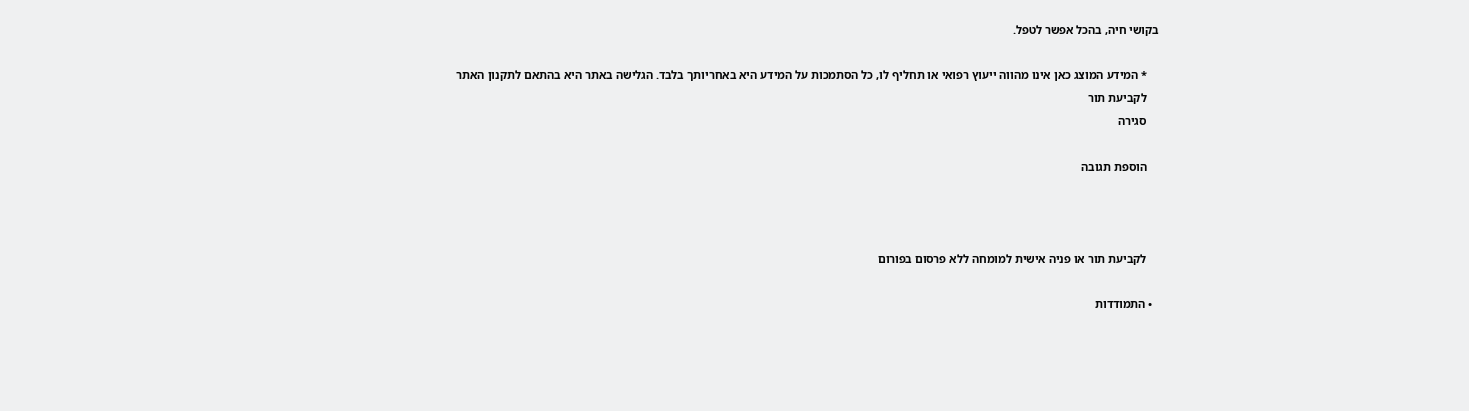בקושי חיה, בהכל אפשר לטפל.

    * המידע המוצג כאן אינו מהווה ייעוץ רפואי או תחליף לו, כל הסתמכות על המידע היא באחריותך בלבד. הגלישה באתר היא בהתאם לתקנון האתר
    לקביעת תור
    סגירה

    הוספת תגובה



    לקביעת תור או פניה אישית למומחה ללא פרסום בפורום

  • התמודדות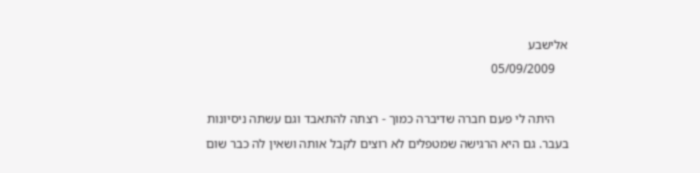אלישבע
    05/09/2009

    היתה לי פעם חברה שדיברה כמוך - רצתה להתאבד וגם עשתה ניסיונות בעבר. גם היא הרגישה שמטפלים לא רוצים לקבל אותה ושאין לה כבר שום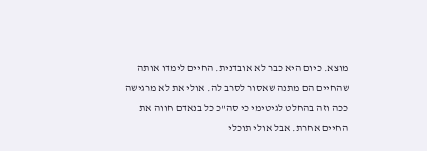מוצא. כיום היא כבר לא אובדנית. החיים לימדו אותה שהחיים הם מתנה שאסור לסרב לה. אולי את לא מרגישה ככה וזה בהחלט לגיטימי כי סה"כ כל בנאדם חווה את החיים אחרת. אבל אולי תוכלי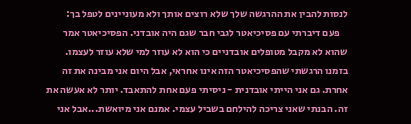לנסות להבין את ההרגשה שלך שלא רוצים אותך ולא מעוניינים לטפל בך:
    פעם דיברתי עם פסיכיאטר לגבי חבר שגם היה אובדני. הפסיכיאטר אמר שהוא לא מקבל מטופלים אובדניים כי הוא לא עוזר למי שלא עוזר לעצמו. בזמנו הרגשתי שהפסיכיאטר הזה אינו אחראי, אבל היום אני מבינה את זה אחרת. גם אני הייתי אובדנית - ניסיתי פעם אחת להתאבד. יותר לא אעשה את זה. הבנתי שאני צריכה להילחם בשביל עצמי. אמנם אני מיואשת...אבל אני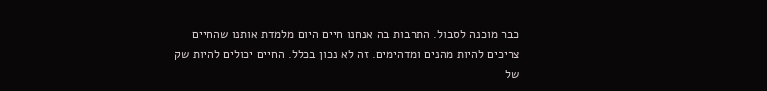כבר מוכנה לסבול. התרבות בה אנחנו חיים היום מלמדת אותנו שהחיים צריכים להיות מהנים ומדהימים. זה לא נכון בכלל. החיים יכולים להיות שק של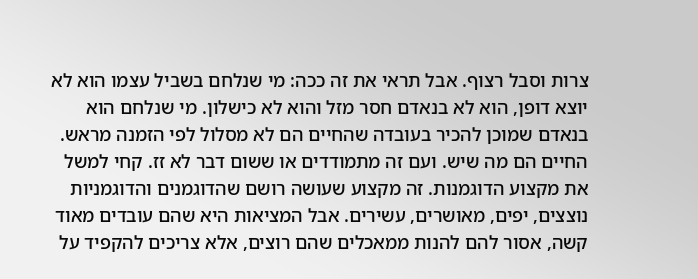צרות וסבל רצוף. אבל תראי את זה ככה: מי שנלחם בשביל עצמו הוא לא יוצא דופן, הוא לא בנאדם חסר מזל והוא לא כישלון. מי שנלחם הוא בנאדם שמוכן להכיר בעובדה שהחיים הם לא מסלול לפי הזמנה מראש. החיים הם מה שיש. ועם זה מתמודדים או ששום דבר לא זז. קחי למשל את מקצוע הדוגמנות. זה מקצוע שעושה רושם שהדוגמנים והדוגמניות נוצצים, יפים, מאושרים, עשירים. אבל המציאות היא שהם עובדים מאוד קשה, אסור להם להנות ממאכלים שהם רוצים, אלא צריכים להקפיד על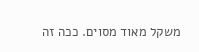משקל מאוד מסוים. ככה זה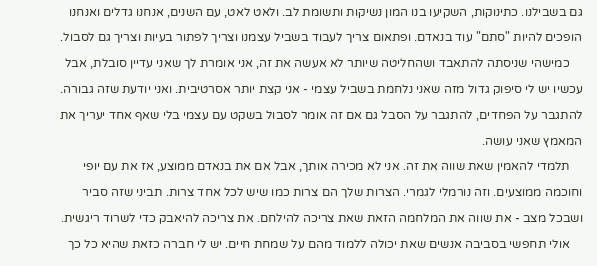גם בשבילנו. כתינוקות, השקיעו בנו המון נשיקות ותשומת לב. ולאט לאט, עם השנים, אנחנו גדלים ואנחנו הופכים להיות "סתם" עוד בנאדם. ופתאום צריך לעבוד בשביל עצמנו וצריך לפתור בעיות וצריך גם לסבול.
    כמישהי שניסתה להתאבד ושהחליטה שיותר לא אעשה את זה, אני אומרת לך שאני עדיין סובלת, אבל עכשיו יש לי סיפוק גדול מזה שאני נלחמת בשביל עצמי - אני קצת יותר אסרטיבית. ואני יודעת שזה גבורה. להתגבר על הפחדים, להתגבר על הסבל גם אם זה אומר לסבול בשקט עם עצמי בלי שאף אחד יעריך את המאמץ שאני עושה.
    תלמדי להאמין שאת שווה את זה. אני לא מכירה אותך, אבל אם את בנאדם ממוצע, אז את עם יופי וחוכמה ממוצעים. וזה נורמלי לגמרי. הצרות שלך הם צרות כמו שיש לכל אחד צרות. תביני שזה סביר ושבכל מצב - את שווה את המלחמה הזאת שאת צריכה להילחם. את צריכה להיאבק כדי לשרוד ריגשית.
    אולי תחפשי בסביבה אנשים שאת יכולה ללמוד מהם על שמחת חיים. יש לי חברה כזאת שהיא כל כך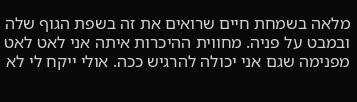מלאה בשמחת חיים שרואים את זה בשפת הגוף שלה ובמבט על פניה. מחווית ההיכרות איתה אני לאט לאט מפנימה שגם אני יכולה להרגיש ככה. אולי ייקח לי לא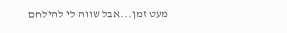מעט זמן...אבל שווה לי להילחם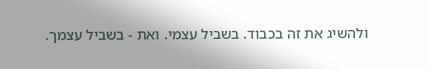ולהשיג את זה בכבוד. בשביל עצמי. ואת - בשביל עצמך.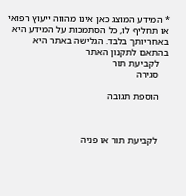* המידע המוצג כאן אינו מהווה ייעוץ רפואי או תחליף לו, כל הסתמכות על המידע היא באחריותך בלבד. הגלישה באתר היא בהתאם לתקנון האתר
    לקביעת תור
    סגירה

    הוספת תגובה



    לקביעת תור או פניה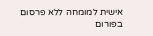אישית למומחה ללא פרסום בפורום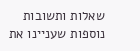שאלות ותשובות נוספות שעניינו את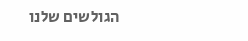הגולשים שלנו